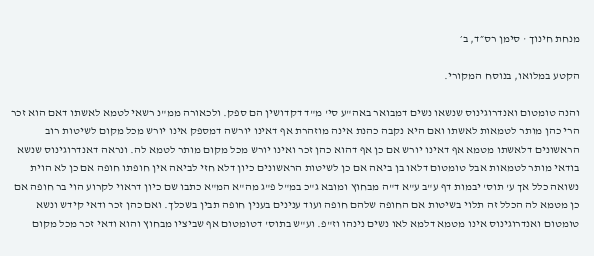מנחת חינוך · סימן רס״ד, ב׳

הקטע במלואו, בנוסח המקורי.

והנה טומטום ואנדרוגינוס שנשאו נשים דמבואר באה"ע סי' מ"ד דקדושין הם ספק. ולכאורה ממ"נ רשאי לטמא לאשתו דאם הוא זכר הרי כהן מותר לטמאות לאשתו ואם היא נקבה כהנת אינה מוזהרת אף דאינו יורשה דמספק אינו יורש מכל מקום לשיטות רוב הראשונים דלאשתו מטמא אף דאינו יורש אם כן אף דהוא כהן זכר ואינו יורש מכל מקום מותר לטמא לה. ונראה דאנדרוגינוס שנשא בודאי מותר לטמאות אבל טומטום דלאו בן ביאה אם כן לשיטות הראשונים כיון דלא חזי לביאה אין חופתו חופה אם כן לא הוית נשואה כלל אך ע' תוס' יבמות דף ע"ב ע"א ד"ה מבחוץ ומובא ג"כ במ"ל פ"ג מה"א המ"א כתבו שם כיון דראוי לקרוע הוי בר חופה אם כן מטמא לה הכלל זה תלוי בשיטות אם החופה שלהם חופה ועוד ענינים בענין חופה תבין בשכלך. ואם כהן זכר ודאי קידש ונשא טומטום ואנדרוגינוס אינו מטמא דלמא לאו נשים נינהו וז"פ. וע"ש בתוס' דטומטום אף שביציו מבחוץ והוא ודאי זכר מכל מקום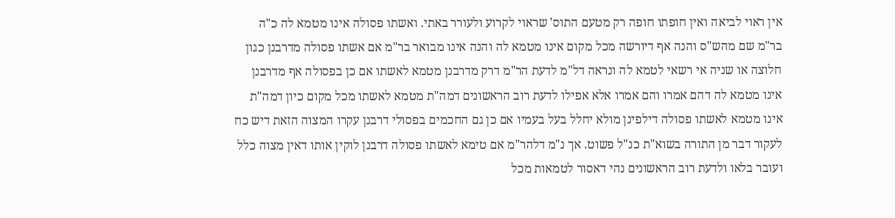אין ראוי לביאה ואין חופתו חופה רק מטעם התוס' שראוי לקרוע ולעורר באתי. ואשתו פסולה אינו מטמא לה כ"ה בר"מ שם מהש"ס והנה אף דיורשה מכל מקום אינו מטמא לה והנה אינו מבואר בר"מ אם אשתו פסולה מדרבנן כגון חלוצה או שניה אי רשאי לטמא לה ונראה דל"מ לדעת הר"מ דרק מדרבנן מטמא לאשתו אם כן בפסולה אף מדרבנן אינו מטמא לה דהם אמרו והם אמרו אלא אפילו לדעת רוב הראשונים דמה"ת מטמא לאשתו מכל מקום כיון דמה"ת אינו מטמא לאשתו פסולה דילפינן מולא יחלל בעל בעמיו אם כן גם החכמים בפסולי דרבנן עקרו המצוה הזאת דיש כח לעקור דבר מן התורה בשוא"ת כנ"ל פשוט. אך נ"מ דלהר"מ אם טימא לאשתו פסולה דרבנן לוקין אותו דאין מצוה כלל ועובר בלאו ולדעת רוב הראשונים נהי דאסור לטמאות מכל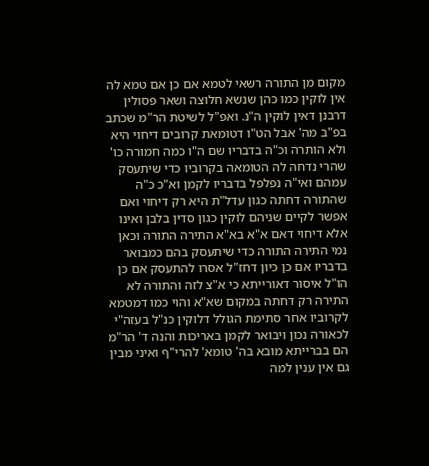מקום מן התורה רשאי לטמא אם כן אם טמא לה אין לוקין כמו כהן שנשא חלוצה ושאר פסולין דרבנן דאין לוקין ה"נ. ואפ"ל לשיטת הר"מ שכתב בפ"ב מה' אבל הט"ו דטומאת קרובים דיחוי היא ולא הותרה וכ"ה בדבריו שם ה"ו כמה חמורה כו' שהרי נדחה לה הטומאה בקרוביו כדי שיתעסק עמהם ואי"ה נפלפל בדבריו לקמן וא"כ כ"ה שהתורה דחתה כגון עדל"ת היא רק דיחוי ואם אפשר לקיים שניהם לוקין כגון סדין בלבן ואינו אלא דיחוי דאם א"א בא"א התירה התורה וכאן נמי התירה התורה כדי שיתעסק בהם כמבואר בדבריו אם כן כיון דחז"ל אסרו להתעסק אם כן הו"ל איסור דאורייתא כי א"צ לזה והתורה לא התירה רק דחתה במקום שא"א והוי כמו דמטמא לקרוביו אחר סתימת הגולל דלוקין כנ"ל בעזה"י לכאורה נכון ויבואר לקמן באריכות והנה ד' הר"מ הם בברייתא מובא בה' טומא' להרי"ף ואיני מבין גם אין ענין למה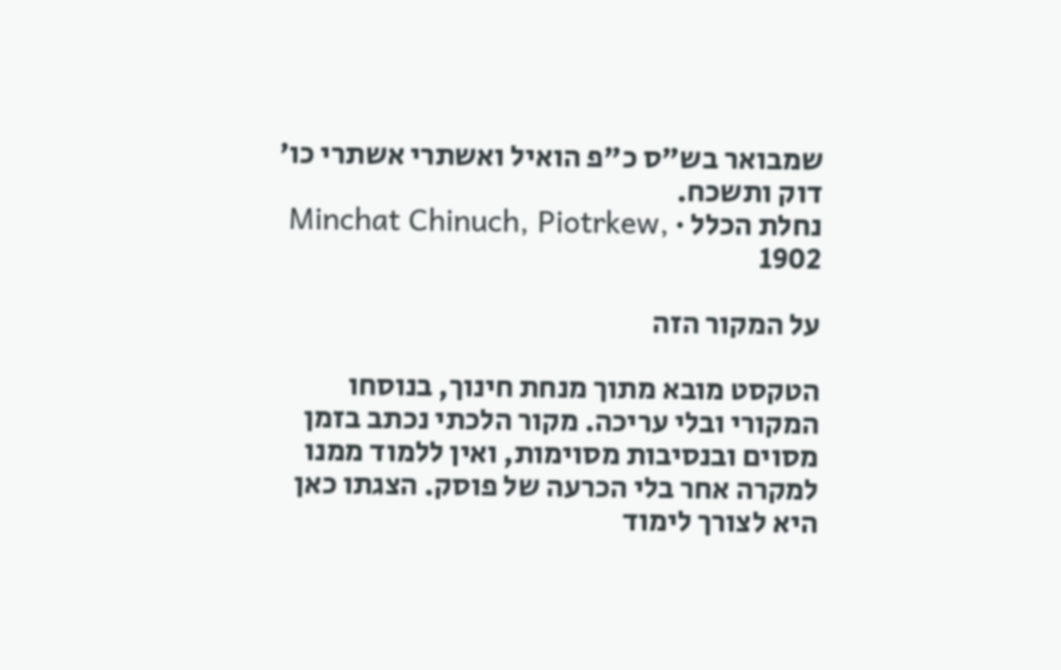שמבואר בש"ס כ"פ הואיל ואשתרי אשתרי כו' דוק ותשכח.
נחלת הכלל · Minchat Chinuch, Piotrkew, 1902

על המקור הזה

הטקסט מובא מתוך מנחת חינוך, בנוסחו המקורי ובלי עריכה. מקור הלכתי נכתב בזמן מסוים ובנסיבות מסוימות, ואין ללמוד ממנו למקרה אחר בלי הכרעה של פוסק. הצגתו כאן היא לצורך לימוד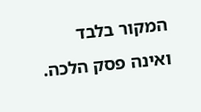המקור בלבד ואינה פסק הלכה.